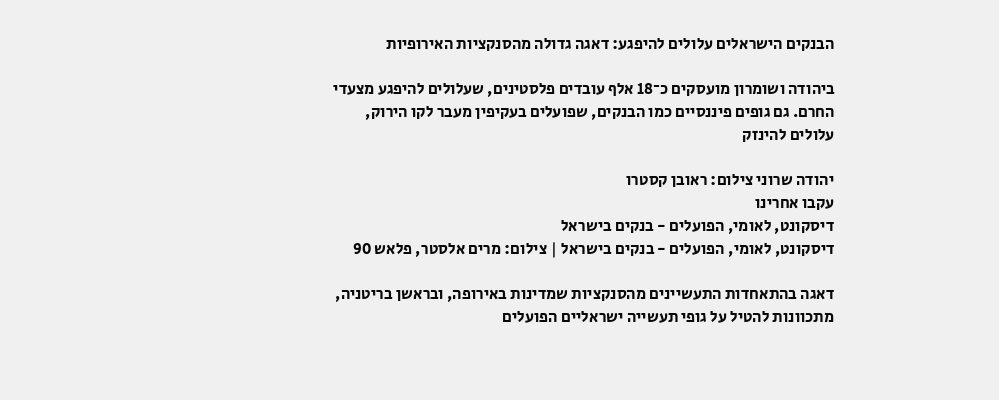הבנקים הישראלים עלולים להיפגע: דאגה גדולה מהסנקציות האירופיות

ביהודה ושומרון מועסקים כ־18 אלף עובדים פלסטינים, שעלולים להיפגע מצעדי החרם. גם גופים פיננסיים כמו הבנקים, שפועלים בעקיפין מעבר לקו הירוק, עלולים להינזק

יהודה שרוני צילום: ראובן קסטרו
עקבו אחרינו
דיסקונט, לאומי, הפועלים - בנקים בישראל
דיסקונט, לאומי, הפועלים - בנקים בישראל | צילום: מרים אלסטר, פלאש 90

דאגה בהתאחדות התעשיינים מהסנקציות שמדינות באירופה, ובראשן בריטניה, מתכוונות להטיל על גופי תעשייה ישראליים הפועלים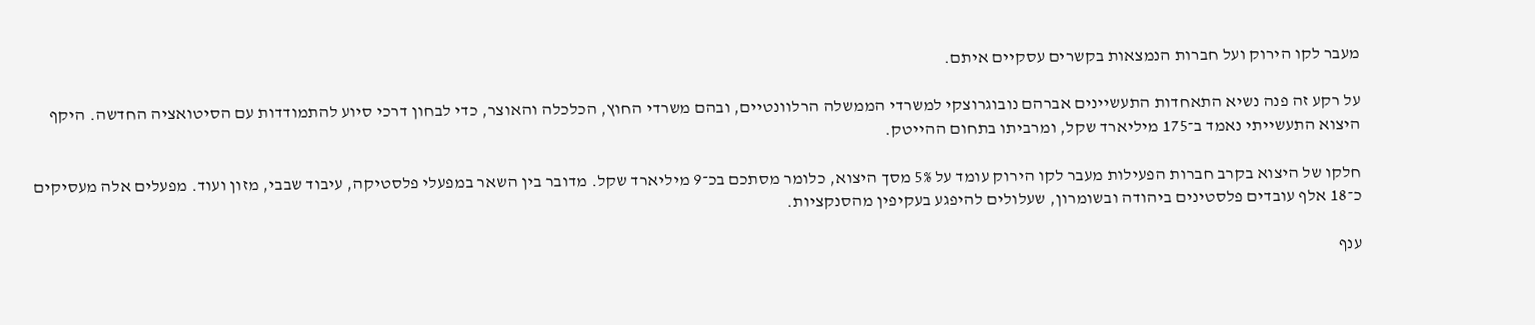מעבר לקו הירוק ועל חברות הנמצאות בקשרים עסקיים איתם.

על רקע זה פנה נשיא התאחדות התעשיינים אברהם נובוגרוצקי למשרדי הממשלה הרלוונטיים, ובהם משרדי החוץ, הכלכלה והאוצר, כדי לבחון דרכי סיוע להתמודדות עם הסיטואציה החדשה. היקף היצוא התעשייתי נאמד ב־175 מיליארד שקל, ומרביתו בתחום ההייטק.

חלקו של היצוא בקרב חברות הפעילות מעבר לקו הירוק עומד על 5% מסך היצוא, כלומר מסתכם בכ־9 מיליארד שקל. מדובר בין השאר במפעלי פלסטיקה, עיבוד שבבי, מזון ועוד. מפעלים אלה מעסיקים כ־18 אלף עובדים פלסטינים ביהודה ובשומרון, שעלולים להיפגע בעקיפין מהסנקציות.

ענף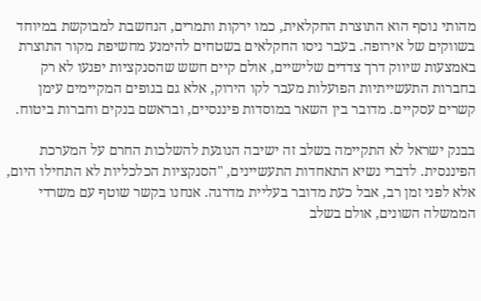מהותי נוסף הוא התוצרת החקלאית, כמו ירקות ותמרים, הנחשבת למבוקשת במיוחד בשווקים של אירופה. בעבר ניסו החקלאים בשטחים להימנע מחשיפת מקור התוצרת באמצעות שיווק דרך צדדים שלישיים, אולם קיים חשש שהסנקציות יפגעו לא רק בחברות התעשייתיות הפועלות מעבר לקו הירוק, אלא גם בגופים המקיימים עימן קשרים עסקיים. מדובר בין השאר במוסדות פיננסיים, ובראשם בנקים וחברות ביטוח.

בבנק ישראל לא התקיימה בשלב זה ישיבה הנוגעת להשלכות החרם על המערכת הפיננסית. לדברי נשיא התאחדות התעשיינים, "הסנקציות הכלכליות לא התחילו היום, אלא לפני זמן רב, אבל כעת מדובר בעליית מדרגה. אנחנו בקשר שוטף עם משרדי הממשלה השונים, אולם בשלב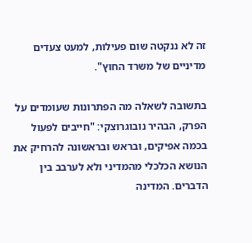זה לא ננקטה שום פעילות, למעט צעדים מדיניים של משרד החוץ".

בתשובה לשאלה מה הפתרונות שעומדים על הפרק, הבהיר נובוגרוצקי: "חייבים לפעול בכמה אפיקים, ובראש ובראשונה להרחיק את הנושא הכלכלי מהמדיני ולא לערבב בין הדברים. המדינה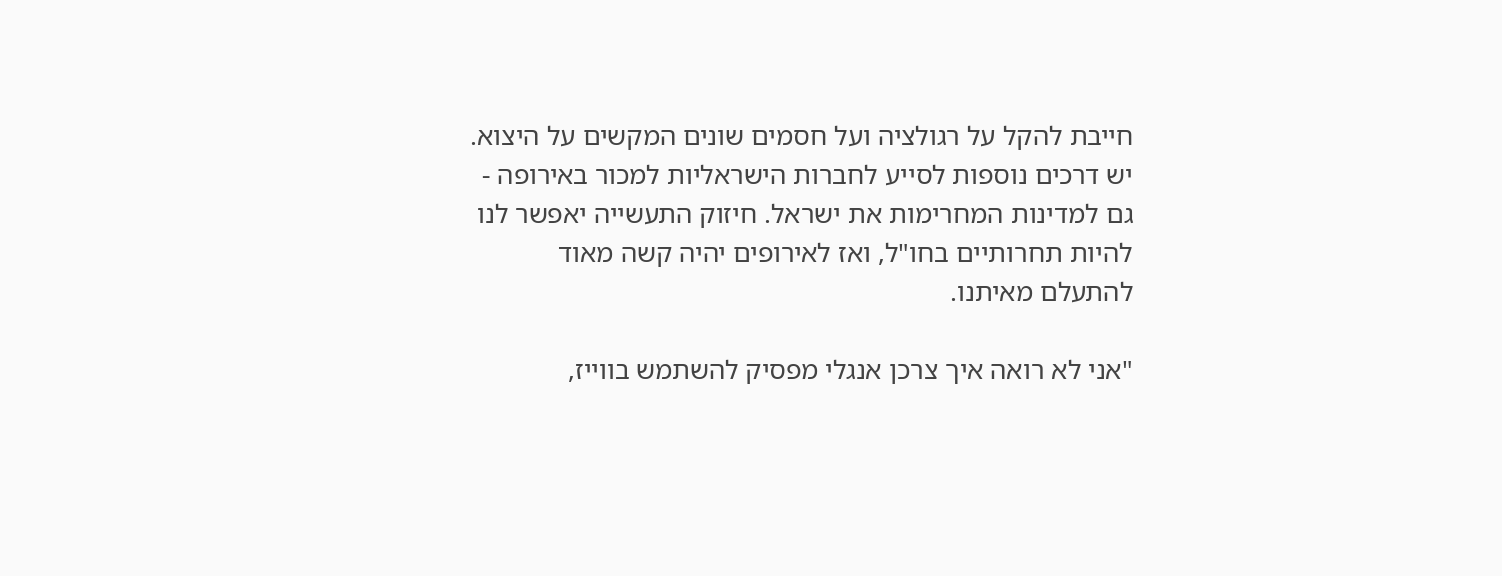חייבת להקל על רגולציה ועל חסמים שונים המקשים על היצוא. יש דרכים נוספות לסייע לחברות הישראליות למכור באירופה - גם למדינות המחרימות את ישראל. חיזוק התעשייה יאפשר לנו להיות תחרותיים בחו"ל, ואז לאירופים יהיה קשה מאוד להתעלם מאיתנו.

"אני לא רואה איך צרכן אנגלי מפסיק להשתמש בווייז,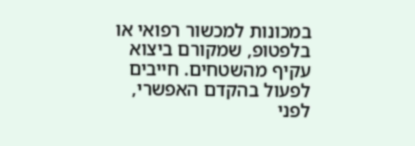במכונות למכשור רפואי או בלפטופ, שמקורם ביצוא עקיף מהשטחים. חייבים לפעול בהקדם האפשרי, לפני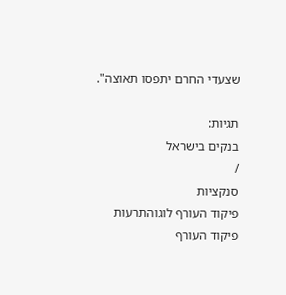שצעדי החרם יתפסו תאוצה".

תגיות:
בנקים בישראל
/
סנקציות
פיקוד העורף לוגוהתרעות פיקוד העורף